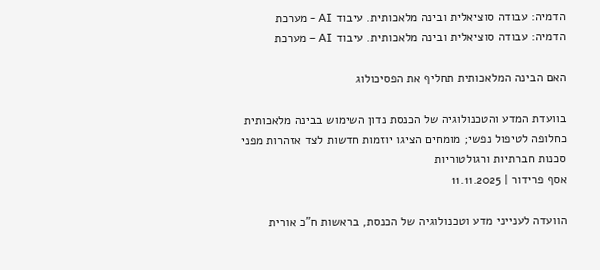הדמיה: עבודה סוציאלית ובינה מלאכותית. עיבוד AI - מערכת
הדמיה: עבודה סוציאלית ובינה מלאכותית. עיבוד AI – מערכת

האם הבינה המלאכותית תחליף את הפסיכולוג

בוועדת המדע והטכנולוגיה של הכנסת נדון השימוש בבינה מלאכותית כחלופה לטיפול נפשי; מומחים הציגו יוזמות חדשות לצד אזהרות מפני סכנות חברתיות ורגולטוריות
אסף פרידור | 11.11.2025

הוועדה לענייני מדע וטכנולוגיה של הכנסת, בראשות ח"כ אורית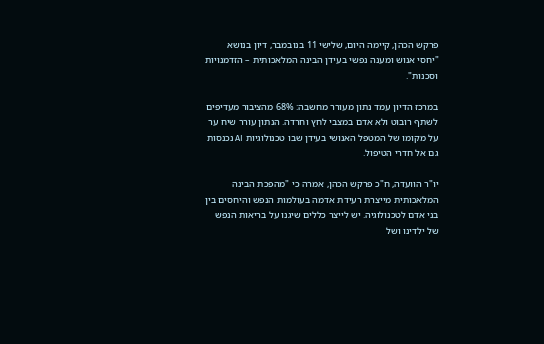פרקש הכהן, קיימה היום, שלישי 11 בנובמבר, דיון בנושא "יחסי אנוש ומענה נפשי בעידן הבינה המלאכותית – הזדמנויות וסכנות".

במרכז הדיון עמד נתון מעורר מחשבה: 68% מהציבור מעדיפים לשתף רובוט ולא אדם במצבי לחץ וחרדה. הנתון עורר שיח ער על מקומו של המטפל האנושי בעידן שבו טכנולוגיות AI נכנסות גם אל חדרי הטיפול.

יו"ר הוועדה, ח"כ פרקש הכהן, אמרה כי "מהפכת הבינה המלאכותית מייצרת רעידת אדמה בעולמות הנפש והיחסים בין בני אדם לטכנולוגיה. יש לייצר כללים שיגנו על בריאות הנפש של ילדינו ושל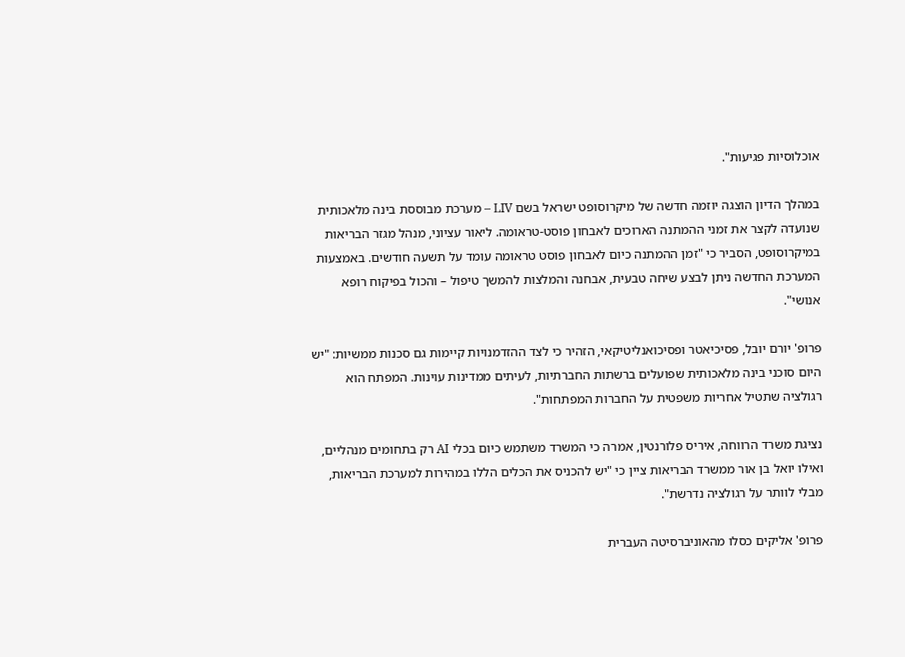אוכלוסיות פגיעות".

במהלך הדיון הוצגה יוזמה חדשה של מיקרוסופט ישראל בשם LIV – מערכת מבוססת בינה מלאכותית שנועדה לקצר את זמני ההמתנה הארוכים לאבחון פוסט-טראומה. ליאור עציוני, מנהל מגזר הבריאות במיקרוסופט, הסביר כי "זמן ההמתנה כיום לאבחון פוסט טראומה עומד על תשעה חודשים. באמצעות המערכת החדשה ניתן לבצע שיחה טבעית, אבחנה והמלצות להמשך טיפול – והכול בפיקוח רופא אנושי".

פרופ' יורם יובל, פסיכיאטר ופסיכואנליטיקאי, הזהיר כי לצד ההזדמנויות קיימות גם סכנות ממשיות: "יש היום סוכני בינה מלאכותית שפועלים ברשתות החברתיות, לעיתים ממדינות עוינות. המפתח הוא רגולציה שתטיל אחריות משפטית על החברות המפתחות".

נציגת משרד הרווחה, איריס פלורנטין, אמרה כי המשרד משתמש כיום בכלי AI רק בתחומים מנהליים, ואילו יואל בן אור ממשרד הבריאות ציין כי "יש להכניס את הכלים הללו במהירות למערכת הבריאות, מבלי לוותר על רגולציה נדרשת".

פרופ' אליקים כסלו מהאוניברסיטה העברית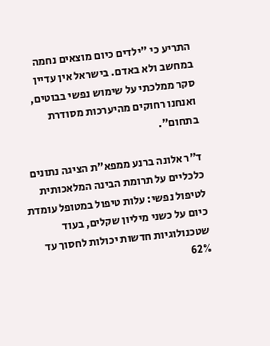התריע כי "ילדים כיום מוצאים נחמה במחשב ולא באדם. בישראל אין עדיין סקר ממלכתי על שימוש נפשי בבוטים, ואנחנו רחוקים מהיערכות מסודרת בתחום".

ד"ר אלונה ברנע ממפא"ת הציגה נתונים כלכליים על תרומת הבינה המלאכותית לטיפול נפשי: עלות טיפול במטופל עומדת כיום על כשני מיליון שקלים, בעוד שטכנולוגיות חדשות יכולות לחסוך עד 62%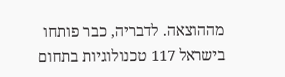מההוצאה. לדבריה, כבר פותחו בישראל 117 טכנולוגיות בתחום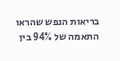בריאות הנפש שהראו התאמה של 94% בין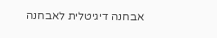אבחנה דיגיטלית לאבחנה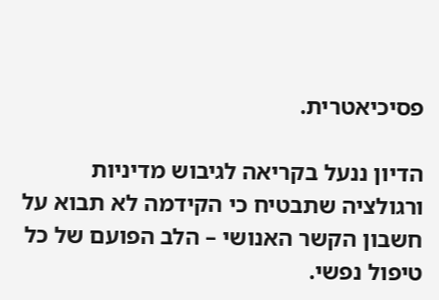פסיכיאטרית.

הדיון ננעל בקריאה לגיבוש מדיניות ורגולציה שתבטיח כי הקידמה לא תבוא על חשבון הקשר האנושי – הלב הפועם של כל טיפול נפשי.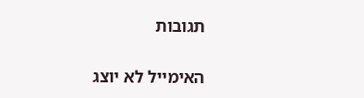תגובות

האימייל לא יוצג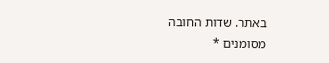באתר. שדות החובה מסומנים *